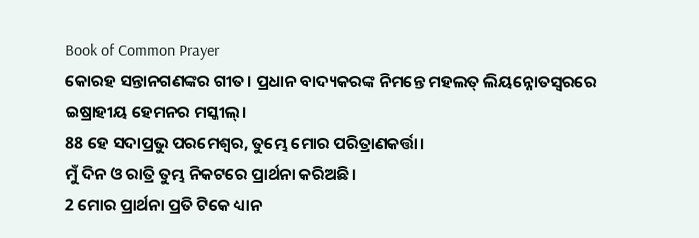Book of Common Prayer
କୋରହ ସନ୍ତାନଗଣଙ୍କର ଗୀତ। ପ୍ରଧାନ ବାଦ୍ୟକରଙ୍କ ନିମନ୍ତେ ମହଲତ୍ ଲିୟନ୍ନୋତସ୍ୱରରେ ଇଷ୍ରାହୀୟ ହେମନର ମସ୍କୀଲ୍।
88 ହେ ସଦାପ୍ରଭୁ ପରମେଶ୍ୱର, ତୁମ୍ଭେ ମୋର ପରିତ୍ରାଣକର୍ତ୍ତା।
ମୁଁ ଦିନ ଓ ରାତ୍ରି ତୁମ୍ଭ ନିକଟରେ ପ୍ରାର୍ଥନା କରିଅଛି।
2 ମୋର ପ୍ରାର୍ଥନା ପ୍ରତି ଟିକେ ଧ୍ୟାନ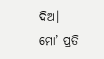ଦିଅ।
ମୋ’ ପ୍ରତି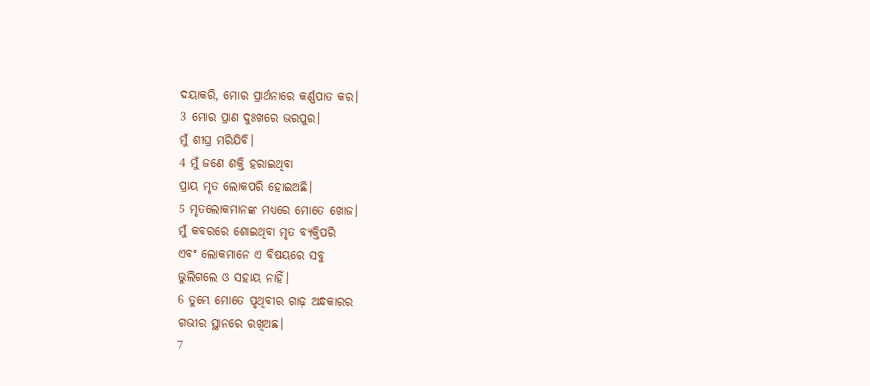ଦୟାକରି, ମୋର ପ୍ରାର୍ଥନାରେ କର୍ଣ୍ଣପାତ କର।
3 ମୋର ପ୍ରାଣ ଦୁଃଖରେ ଭରପୁର।
ମୁଁ ଶୀଘ୍ର ମରିଯିବି।
4 ମୁଁ ଜଣେ ଶକ୍ତି ହରାଇଥିବା
ପ୍ରାୟ ମୃତ ଲୋକପରି ହୋଇଅଛି।
5 ମୃତଲୋକମାନଙ୍କ ମଧ୍ୟରେ ମୋତେ ଖୋଜ।
ମୁଁ କବରରେ ଶୋଇଥିବା ମୃତ ବ୍ୟକ୍ତିପରି
ଏବଂ ଲୋକମାନେ ଏ ବିଷୟରେ ସବୁ
ଭୁଲିଗଲେ ଓ ସହାୟ ନାହିଁ।
6 ତୁମ୍ଭେ ମୋତେ ପୃଥିବୀର ଗାଢ଼ ଅନ୍ଧକାରର
ଗଭୀର ସ୍ଥାନରେ ରଖିଅଛ।
7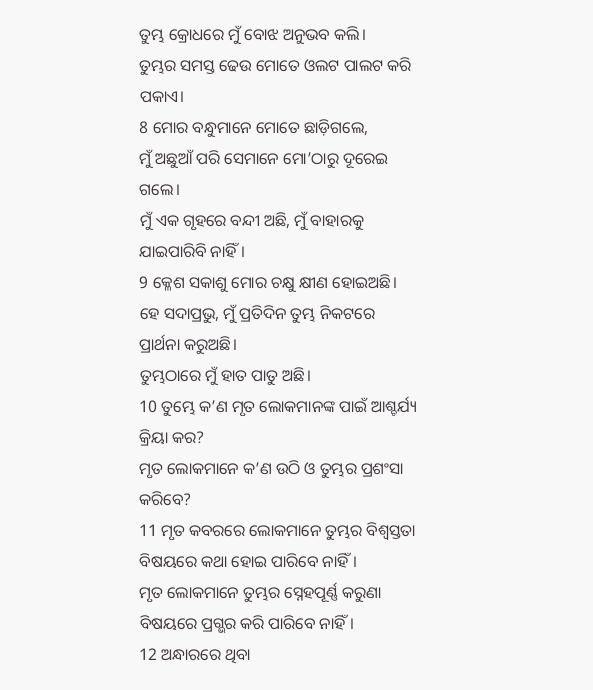ତୁମ୍ଭ କ୍ରୋଧରେ ମୁଁ ବୋଝ ଅନୁଭବ କଲି।
ତୁମ୍ଭର ସମସ୍ତ ଢେଉ ମୋତେ ଓଲଟ ପାଲଟ କରି ପକାଏ।
8 ମୋର ବନ୍ଧୁମାନେ ମୋତେ ଛାଡ଼ିଗଲେ,
ମୁଁ ଅଛୁଆଁ ପରି ସେମାନେ ମୋ’ଠାରୁ ଦୂରେଇ ଗଲେ।
ମୁଁ ଏକ ଗୃହରେ ବନ୍ଦୀ ଅଛି, ମୁଁ ବାହାରକୁ ଯାଇପାରିବି ନାହିଁ।
9 କ୍ଳେଶ ସକାଶୁ ମୋର ଚକ୍ଷୁ କ୍ଷୀଣ ହୋଇଅଛି।
ହେ ସଦାପ୍ରଭୁ, ମୁଁ ପ୍ରତିଦିନ ତୁମ୍ଭ ନିକଟରେ ପ୍ରାର୍ଥନା କରୁଅଛି।
ତୁମ୍ଭଠାରେ ମୁଁ ହାତ ପାତୁ ଅଛି।
10 ତୁମ୍ଭେ କ’ଣ ମୃତ ଲୋକମାନଙ୍କ ପାଇଁ ଆଶ୍ଚର୍ଯ୍ୟ କ୍ରିୟା କର?
ମୃତ ଲୋକମାନେ କ’ଣ ଉଠି ଓ ତୁମ୍ଭର ପ୍ରଶଂସା କରିବେ?
11 ମୃତ କବରରେ ଲୋକମାନେ ତୁମ୍ଭର ବିଶ୍ୱସ୍ତତା ବିଷୟରେ କଥା ହୋଇ ପାରିବେ ନାହିଁ।
ମୃତ ଲୋକମାନେ ତୁମ୍ଭର ସ୍ନେହପୂର୍ଣ୍ଣ କରୁଣା ବିଷୟରେ ପ୍ରଗ୍ଭର କରି ପାରିବେ ନାହିଁ।
12 ଅନ୍ଧାରରେ ଥିବା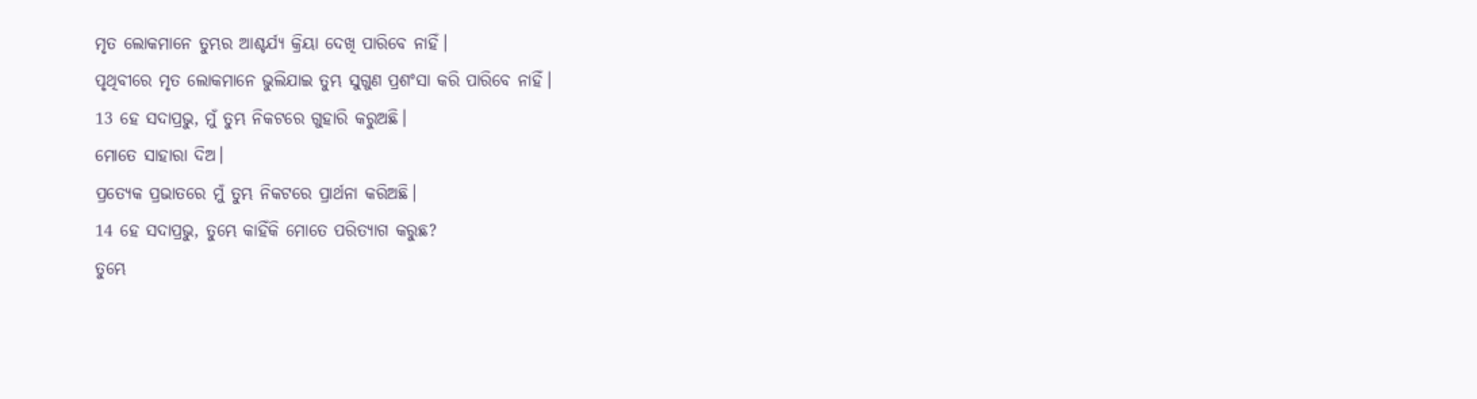ମୃତ ଲୋକମାନେ ତୁମ୍ଭର ଆଶ୍ଚର୍ଯ୍ୟ କ୍ରିୟା ଦେଖି ପାରିବେ ନାହିଁ।
ପୃଥିବୀରେ ମୃତ ଲୋକମାନେ ଭୁଲିଯାଇ ତୁମ୍ଭ ସୁଗୁଣ ପ୍ରଶଂସା କରି ପାରିବେ ନାହିଁ।
13 ହେ ସଦାପ୍ରଭୁ, ମୁଁ ତୁମ୍ଭ ନିକଟରେ ଗୁହାରି କରୁଅଛି।
ମୋତେ ସାହାରା ଦିଅ।
ପ୍ରତ୍ୟେକ ପ୍ରଭାତରେ ମୁଁ ତୁମ୍ଭ ନିକଟରେ ପ୍ରାର୍ଥନା କରିଅଛି।
14 ହେ ସଦାପ୍ରଭୁ, ତୁମ୍ଭେ କାହିଁକି ମୋତେ ପରିତ୍ୟାଗ କରୁଛ?
ତୁମ୍ଭେ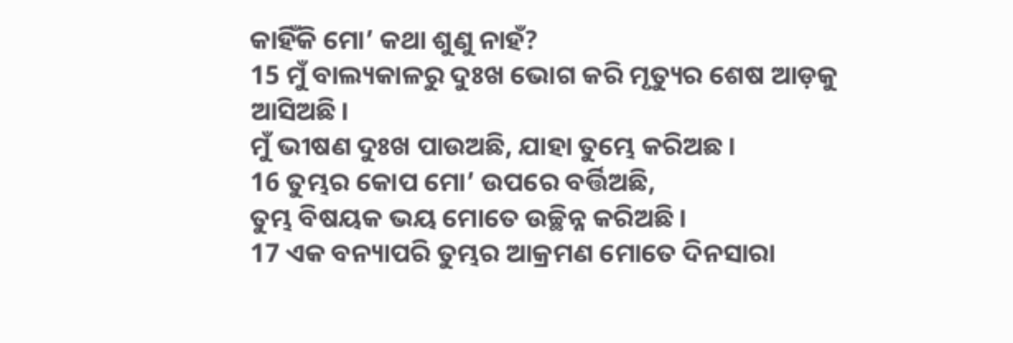କାହିଁକି ମୋ’ କଥା ଶୁଣୁ ନାହଁ?
15 ମୁଁ ବାଲ୍ୟକାଳରୁ ଦୁଃଖ ଭୋଗ କରି ମୃତ୍ୟୁର ଶେଷ ଆଡ଼କୁ ଆସିଅଛି।
ମୁଁ ଭୀଷଣ ଦୁଃଖ ପାଉଅଛି, ଯାହା ତୁମ୍ଭେ କରିଅଛ।
16 ତୁମ୍ଭର କୋପ ମୋ’ ଉପରେ ବର୍ତ୍ତିଅଛି,
ତୁମ୍ଭ ବିଷୟକ ଭୟ ମୋତେ ଉଚ୍ଛିନ୍ନ କରିଅଛି।
17 ଏକ ବନ୍ୟାପରି ତୁମ୍ଭର ଆକ୍ରମଣ ମୋତେ ଦିନସାରା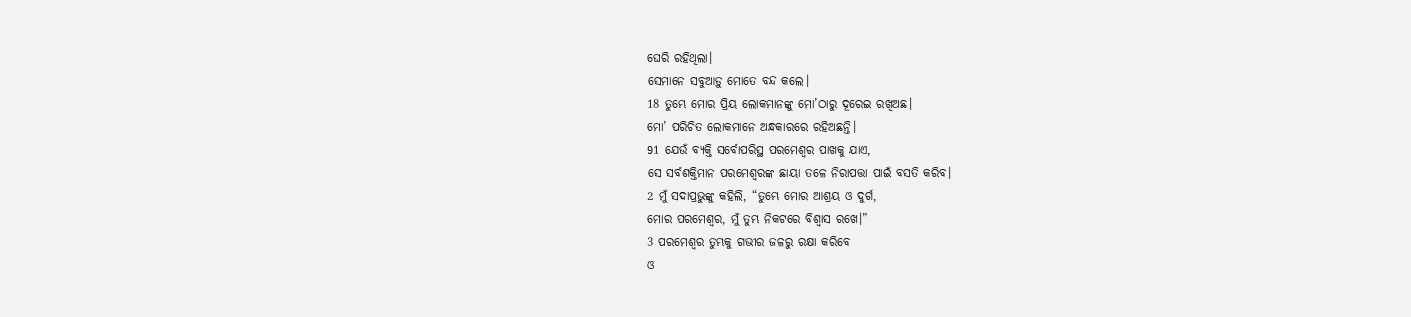ଘେରି ରହିଥିଲା।
ସେମାନେ ସବୁଆଡ଼ୁ ମୋତେ ବନ୍ଦ କଲେ।
18 ତୁମ୍ଭେ ମୋର ପ୍ରିୟ ଲୋକମାନଙ୍କୁ ମୋ’ଠାରୁ ଦୂରେଇ ରଖିଅଛ।
ମୋ’ ପରିଚିତ ଲୋକମାନେ ଅନ୍ଧକାରରେ ରହିଅଛନ୍ତି।
91 ଯେଉଁ ବ୍ୟକ୍ତି ସର୍ବୋପରିସ୍ଥ ପରମେଶ୍ୱର ପାଖକୁ ଯାଏ,
ସେ ସର୍ବଶକ୍ତିମାନ ପରମେଶ୍ୱରଙ୍କ ଛାୟା ତଳେ ନିରାପତ୍ତା ପାଇଁ ବସତି କରିବ।
2 ମୁଁ ସଦାପ୍ରଭୁଙ୍କୁ କହିଲି, “ତୁମ୍ଭେ ମୋର ଆଶ୍ରୟ ଓ ଦୁର୍ଗ,
ମୋର ପରମେଶ୍ୱର, ମୁଁ ତୁମ୍ଭ ନିକଟରେ ବିଶ୍ୱାସ ରଖେ।”
3 ପରମେଶ୍ୱର ତୁମ୍ଭକୁ ଗଭୀର ଜଳରୁ ରକ୍ଷା କରିବେ
ଓ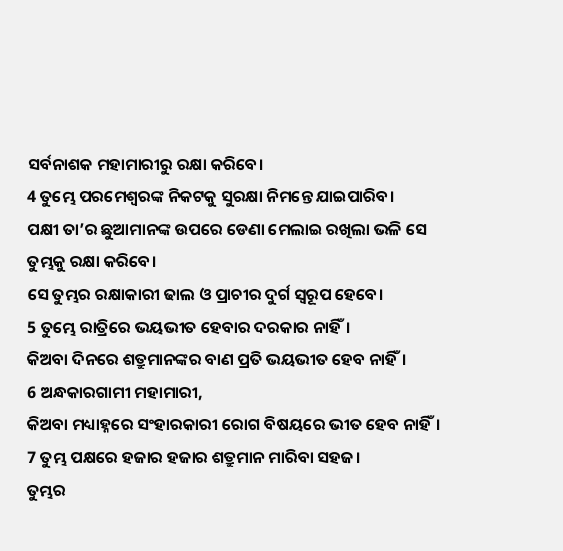ସର୍ବନାଶକ ମହାମାରୀରୁ ରକ୍ଷା କରିବେ।
4 ତୁମ୍ଭେ ପରମେଶ୍ୱରଙ୍କ ନିକଟକୁ ସୁରକ୍ଷା ନିମନ୍ତେ ଯାଇପାରିବ।
ପକ୍ଷୀ ତା’ର ଛୁଆମାନଙ୍କ ଉପରେ ଡେଣା ମେଲାଇ ରଖିଲା ଭଳି ସେ ତୁମ୍ଭକୁ ରକ୍ଷା କରିବେ।
ସେ ତୁମ୍ଭର ରକ୍ଷାକାରୀ ଢାଲ ଓ ପ୍ରାଚୀର ଦୁର୍ଗ ସ୍ୱରୂପ ହେବେ।
5 ତୁମ୍ଭେ ରାତ୍ରିରେ ଭୟଭୀତ ହେବାର ଦରକାର ନାହିଁ।
କିଅବା ଦିନରେ ଶତ୍ରୁମାନଙ୍କର ବାଣ ପ୍ରତି ଭୟଭୀତ ହେବ ନାହିଁ।
6 ଅନ୍ଧକାରଗାମୀ ମହାମାରୀ,
କିଅବା ମଧ୍ୟାହ୍ନରେ ସଂହାରକାରୀ ରୋଗ ବିଷୟରେ ଭୀତ ହେବ ନାହିଁ।
7 ତୁମ୍ଭ ପକ୍ଷରେ ହଜାର ହଜାର ଶତ୍ରୁମାନ ମାରିବା ସହଜ।
ତୁମ୍ଭର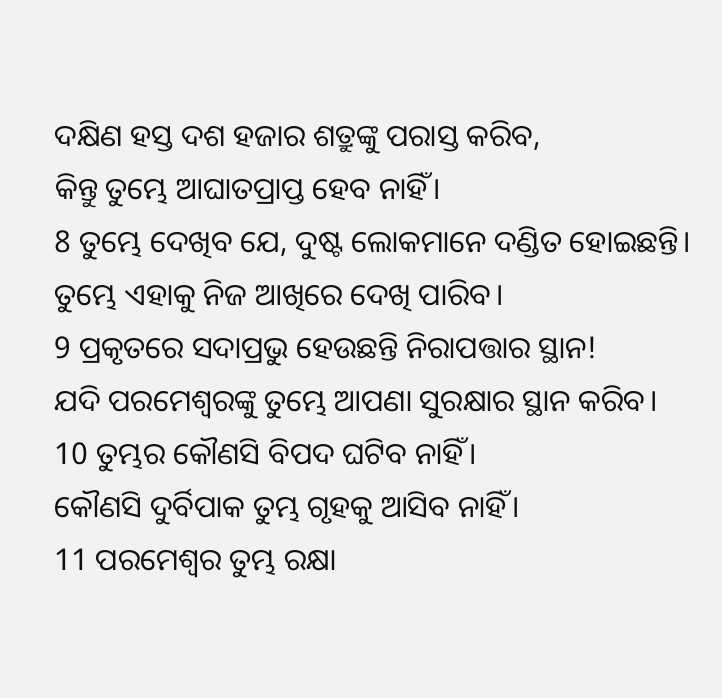ଦକ୍ଷିଣ ହସ୍ତ ଦଶ ହଜାର ଶତ୍ରୁଙ୍କୁ ପରାସ୍ତ କରିବ,
କିନ୍ତୁ ତୁମ୍ଭେ ଆଘାତପ୍ରାପ୍ତ ହେବ ନାହିଁ।
8 ତୁମ୍ଭେ ଦେଖିବ ଯେ, ଦୁଷ୍ଟ ଲୋକମାନେ ଦଣ୍ଡିତ ହୋଇଛନ୍ତି।
ତୁମ୍ଭେ ଏହାକୁ ନିଜ ଆଖିରେ ଦେଖି ପାରିବ।
9 ପ୍ରକୃତରେ ସଦାପ୍ରଭୁ ହେଉଛନ୍ତି ନିରାପତ୍ତାର ସ୍ଥାନ!
ଯଦି ପରମେଶ୍ୱରଙ୍କୁ ତୁମ୍ଭେ ଆପଣା ସୁରକ୍ଷାର ସ୍ଥାନ କରିବ।
10 ତୁମ୍ଭର କୌଣସି ବିପଦ ଘଟିବ ନାହିଁ।
କୌଣସି ଦୁର୍ବିପାକ ତୁମ୍ଭ ଗୃହକୁ ଆସିବ ନାହିଁ।
11 ପରମେଶ୍ୱର ତୁମ୍ଭ ରକ୍ଷା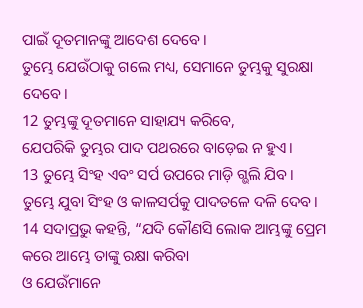ପାଇଁ ଦୂତମାନଙ୍କୁ ଆଦେଶ ଦେବେ।
ତୁମ୍ଭେ ଯେଉଁଠାକୁ ଗଲେ ମଧ୍ୟ, ସେମାନେ ତୁମ୍ଭକୁ ସୁରକ୍ଷା ଦେବେ।
12 ତୁମ୍ଭଙ୍କୁ ଦୂତମାନେ ସାହାଯ୍ୟ କରିବେ,
ଯେପରିକି ତୁମ୍ଭର ପାଦ ପଥରରେ ବାଡ଼େଇ ନ ହୁଏ।
13 ତୁମ୍ଭେ ସିଂହ ଏବଂ ସର୍ପ ଉପରେ ମାଡ଼ି ଗ୍ଭଲି ଯିବ।
ତୁମ୍ଭେ ଯୁବା ସିଂହ ଓ କାଳସର୍ପକୁ ପାଦତଳେ ଦଳି ଦେବ।
14 ସଦାପ୍ରଭୁ କହନ୍ତି, “ଯଦି କୌଣସି ଲୋକ ଆମ୍ଭଙ୍କୁ ପ୍ରେମ କରେ ଆମ୍ଭେ ତାଙ୍କୁ ରକ୍ଷା କରିବା
ଓ ଯେଉଁମାନେ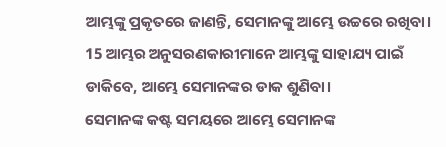ଆମ୍ଭଙ୍କୁ ପ୍ରକୃତରେ ଜାଣନ୍ତି, ସେମାନଙ୍କୁ ଆମ୍ଭେ ଉଚ୍ଚରେ ରଖିବା।
15 ଆମ୍ଭର ଅନୁସରଣକାରୀମାନେ ଆମ୍ଭଙ୍କୁ ସାହାଯ୍ୟ ପାଇଁ ଡାକିବେ, ଆମ୍ଭେ ସେମାନଙ୍କର ଡାକ ଶୁଣିବା।
ସେମାନଙ୍କ କଷ୍ଟ ସମୟରେ ଆମ୍ଭେ ସେମାନଙ୍କ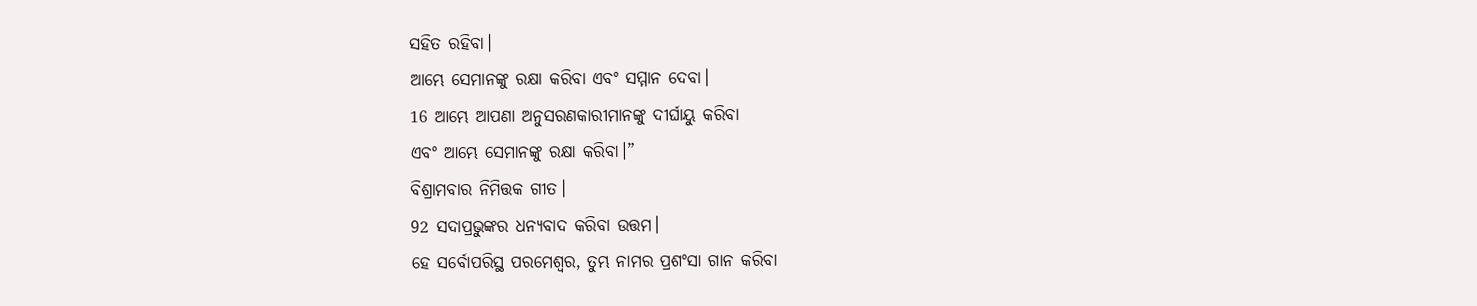ସହିତ ରହିବା।
ଆମ୍ଭେ ସେମାନଙ୍କୁ ରକ୍ଷା କରିବା ଏବଂ ସମ୍ମାନ ଦେବା।
16 ଆମ୍ଭେ ଆପଣା ଅନୁସରଣକାରୀମାନଙ୍କୁ ଦୀର୍ଘାୟୁ କରିବା
ଏବଂ ଆମ୍ଭେ ସେମାନଙ୍କୁ ରକ୍ଷା କରିବା।”
ବିଶ୍ରାମବାର ନିମିତ୍ତକ ଗୀତ।
92 ସଦାପ୍ରଭୁଙ୍କର ଧନ୍ୟବାଦ କରିବା ଉତ୍ତମ।
ହେ ସର୍ବୋପରିସ୍ଥ ପରମେଶ୍ୱର, ତୁମ୍ଭ ନାମର ପ୍ରଶଂସା ଗାନ କରିବା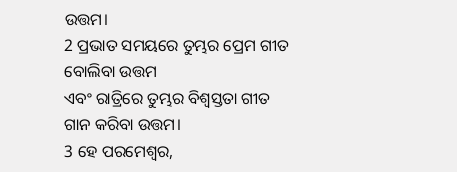ଉତ୍ତମ।
2 ପ୍ରଭାତ ସମୟରେ ତୁମ୍ଭର ପ୍ରେମ ଗୀତ ବୋଲିବା ଉତ୍ତମ
ଏବଂ ରାତ୍ରିରେ ତୁମ୍ଭର ବିଶ୍ୱସ୍ତତା ଗୀତ ଗାନ କରିବା ଉତ୍ତମ।
3 ହେ ପରମେଶ୍ୱର,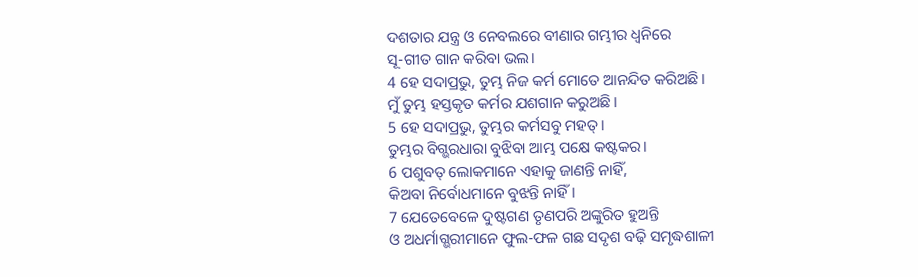ଦଶତାର ଯନ୍ତ୍ର ଓ ନେବଲରେ ବୀଣାର ଗମ୍ଭୀର ଧ୍ୱନିରେ
ସୂ-ଗୀତ ଗାନ କରିବା ଭଲ।
4 ହେ ସଦାପ୍ରଭୁ, ତୁମ୍ଭ ନିଜ କର୍ମ ମୋତେ ଆନନ୍ଦିତ କରିଅଛି।
ମୁଁ ତୁମ୍ଭ ହସ୍ତକୃତ କର୍ମର ଯଶଗାନ କରୁଅଛି।
5 ହେ ସଦାପ୍ରଭୁ, ତୁମ୍ଭର କର୍ମସବୁ ମହତ୍।
ତୁମ୍ଭର ବିଗ୍ଭରଧାରା ବୁଝିବା ଆମ୍ଭ ପକ୍ଷେ କଷ୍ଟକର।
6 ପଶୁବତ୍ ଲୋକମାନେ ଏହାକୁ ଜାଣନ୍ତି ନାହିଁ,
କିଅବା ନିର୍ବୋଧମାନେ ବୁଝନ୍ତି ନାହିଁ।
7 ଯେତେବେଳେ ଦୁଷ୍ଟଗଣ ତୃଣପରି ଅଙ୍କୁରିତ ହୁଅନ୍ତି
ଓ ଅଧର୍ମାଗ୍ଭରୀମାନେ ଫୁଲ-ଫଳ ଗଛ ସଦୃଶ ବଢ଼ି ସମୃଦ୍ଧଶାଳୀ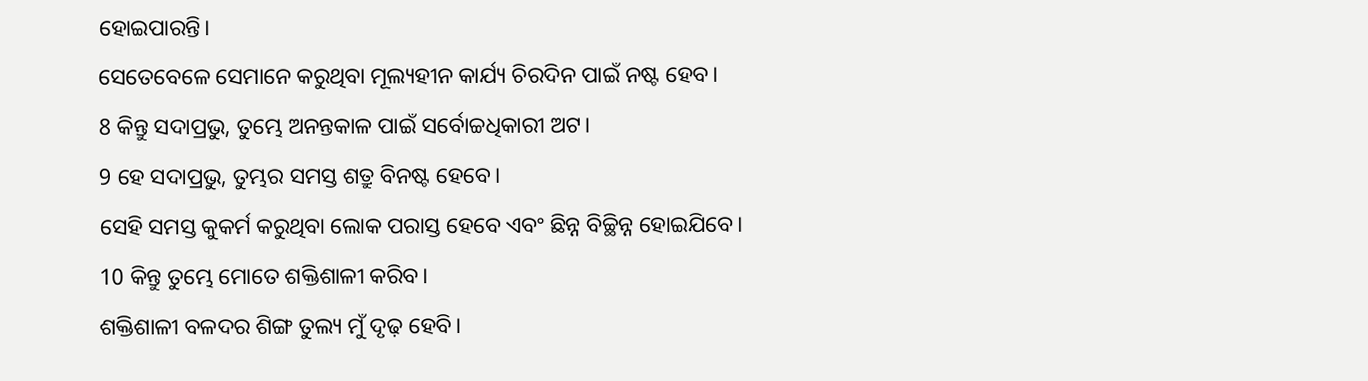ହୋଇପାରନ୍ତି।
ସେତେବେଳେ ସେମାନେ କରୁଥିବା ମୂଲ୍ୟହୀନ କାର୍ଯ୍ୟ ଚିରଦିନ ପାଇଁ ନଷ୍ଟ ହେବ।
8 କିନ୍ତୁ ସଦାପ୍ରଭୁ, ତୁମ୍ଭେ ଅନନ୍ତକାଳ ପାଇଁ ସର୍ବୋଚ୍ଚଧିକାରୀ ଅଟ।
9 ହେ ସଦାପ୍ରଭୁ, ତୁମ୍ଭର ସମସ୍ତ ଶତ୍ରୁ ବିନଷ୍ଟ ହେବେ।
ସେହି ସମସ୍ତ କୁକର୍ମ କରୁଥିବା ଲୋକ ପରାସ୍ତ ହେବେ ଏବଂ ଛିନ୍ନ ବିଚ୍ଛିନ୍ନ ହୋଇଯିବେ।
10 କିନ୍ତୁ ତୁମ୍ଭେ ମୋତେ ଶକ୍ତିଶାଳୀ କରିବ।
ଶକ୍ତିଶାଳୀ ବଳଦର ଶିଙ୍ଗ ତୁଲ୍ୟ ମୁଁ ଦୃଢ଼ ହେବି।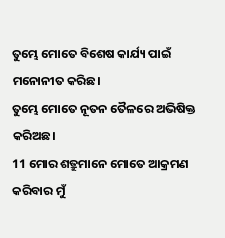ତୁମ୍ଭେ ମୋତେ ବିଶେଷ କାର୍ଯ୍ୟ ପାଇଁ ମନୋନୀତ କରିଛ।
ତୁମ୍ଭେ ମୋତେ ନୂତନ ତୈଳରେ ଅଭିଷିକ୍ତ କରିଅଛ।
11 ମୋର ଶତ୍ରୁମାନେ ମୋତେ ଆକ୍ରମଣ କରିବାର ମୁଁ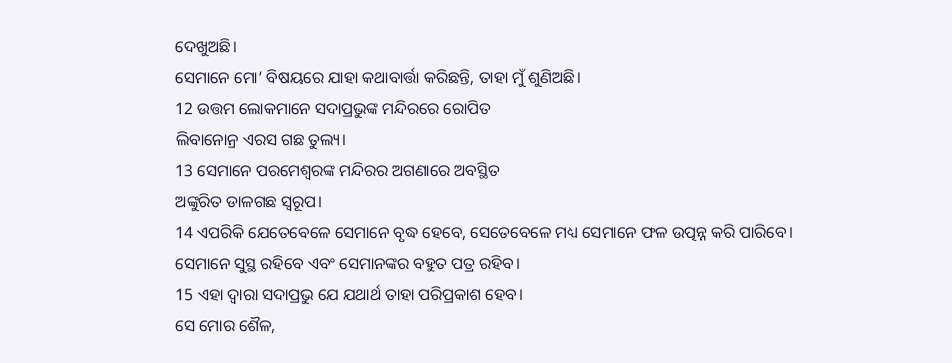ଦେଖୁଅଛି।
ସେମାନେ ମୋ’ ବିଷୟରେ ଯାହା କଥାବାର୍ତ୍ତା କରିଛନ୍ତି, ତାହା ମୁଁ ଶୁଣିଅଛି।
12 ଉତ୍ତମ ଲୋକମାନେ ସଦାପ୍ରଭୁଙ୍କ ମନ୍ଦିରରେ ରୋପିତ
ଲିବାନୋନ୍ର ଏରସ ଗଛ ତୁଲ୍ୟ।
13 ସେମାନେ ପରମେଶ୍ୱରଙ୍କ ମନ୍ଦିରର ଅଗଣାରେ ଅବସ୍ଥିତ
ଅଙ୍କୁରିତ ଡାଳଗଛ ସ୍ୱରୂପ।
14 ଏପରିକି ଯେତେବେଳେ ସେମାନେ ବୃଦ୍ଧ ହେବେ, ସେତେବେଳେ ମଧ୍ୟ ସେମାନେ ଫଳ ଉତ୍ପନ୍ନ କରି ପାରିବେ।
ସେମାନେ ସୁସ୍ଥ ରହିବେ ଏବଂ ସେମାନଙ୍କର ବହୁତ ପତ୍ର ରହିବ।
15 ଏହା ଦ୍ୱାରା ସଦାପ୍ରଭୁ ଯେ ଯଥାର୍ଥ ତାହା ପରିପ୍ରକାଶ ହେବ।
ସେ ମୋର ଶୈଳ,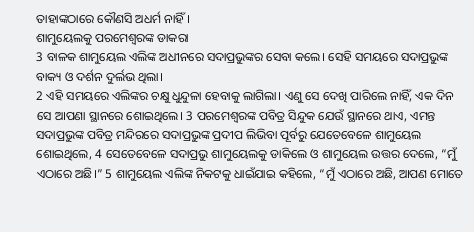ତାହାଙ୍କଠାରେ କୌଣସି ଅଧର୍ମ ନାହିଁ।
ଶାମୁୟେଲକୁ ପରମେଶ୍ୱରଙ୍କ ଡାକରା
3 ବାଳକ ଶାମୁୟେଲ ଏଲିଙ୍କ ଅଧୀନରେ ସଦାପ୍ରଭୁଙ୍କର ସେବା କଲେ। ସେହି ସମୟରେ ସଦାପ୍ରଭୁଙ୍କ ବାକ୍ୟ ଓ ଦର୍ଶନ ଦୁର୍ଲଭ ଥିଲା।
2 ଏହି ସମୟରେ ଏଲିଙ୍କର ଚକ୍ଷୁ ଧୁନ୍ଦୁଳା ହେବାକୁ ଲାଗିଲା। ଏଣୁ ସେ ଦେଖି ପାରିଲେ ନାହିଁ, ଏକ ଦିନ ସେ ଆପଣା ସ୍ଥାନରେ ଶୋଇଥିଲେ। 3 ପରମେଶ୍ୱରଙ୍କ ପବିତ୍ର ସିନ୍ଦୁକ ଯେଉଁ ସ୍ଥାନରେ ଥାଏ, ଏମନ୍ତ ସଦାପ୍ରଭୁଙ୍କ ପବିତ୍ର ମନ୍ଦିରରେ ସଦାପ୍ରଭୁଙ୍କ ପ୍ରଦୀପ ଲିଭିବା ପୂର୍ବରୁ ଯେତେବେଳେ ଶାମୁୟେଲ ଶୋଇଥିଲେ, 4 ସେତେବେଳେ ସଦାପ୍ରଭୁ ଶାମୁୟେଲକୁ ଡାକିଲେ ଓ ଶାମୁୟେଲ ଉତ୍ତର ଦେଲେ, “ମୁଁ ଏଠାରେ ଅଛି।” 5 ଶାମୁୟେଲ ଏଲିଙ୍କ ନିକଟକୁ ଧାଇଁଯାଇ କହିଲେ, “ମୁଁ ଏଠାରେ ଅଛି, ଆପଣ ମୋତେ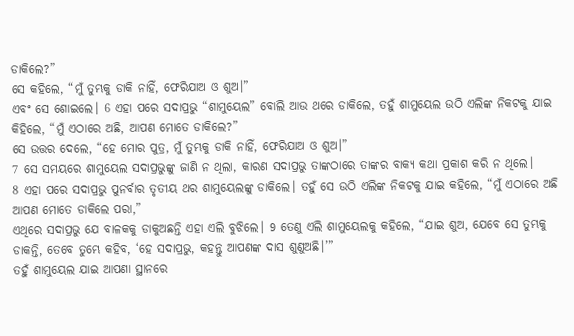ଡାକିଲେ?”
ସେ କହିଲେ, “ମୁଁ ତୁମ୍ଭକୁ ଡାକି ନାହିଁ, ଫେରିଯାଅ ଓ ଶୁଅ।”
ଏବଂ ସେ ଶୋଇଲେ। 6 ଏହା ପରେ ସଦାପ୍ରଭୁ “ଶାମୁୟେଲ” ବୋଲି ଆଉ ଥରେ ଡାକିଲେ, ତହୁଁ ଶାମୁୟେଲ ଉଠି ଏଲିଙ୍କ ନିକଟକୁ ଯାଇ କିହିଲେ, “ମୁଁ ଏଠାରେ ଅଛି, ଆପଣ ମୋତେ ଡାକିଲେ?”
ସେ ଉତ୍ତର ଦେଲେ, “ହେ ମୋର ପୁତ୍ର, ମୁଁ ତୁମ୍ଭକୁ ଡାକି ନାହିଁ, ଫେରିଯାଅ ଓ ଶୁଅ।”
7 ସେ ସମୟରେ ଶାମୁୟେଲ ସଦାପ୍ରଭୁଙ୍କୁ ଜାଣି ନ ଥିଲା, କାରଣ ସଦାପ୍ରଭୁ ତାଙ୍କଠାରେ ତାଙ୍କର ବାକ୍ୟ କଥା ପ୍ରକାଶ କରି ନ ଥିଲେ।
8 ଏହା ପରେ ସଦାପ୍ରଭୁ ପୁନର୍ବାର ତୃତୀୟ ଥର ଶାମୁୟେଲଙ୍କୁ ଡାକିଲେ। ତହୁଁ ସେ ଉଠି ଏଲିଙ୍କ ନିକଟକୁ ଯାଇ କହିଲେ, “ମୁଁ ଏଠାରେ ଅଛି ଆପଣ ମୋତେ ଡାକିଲେ ପରା,”
ଏଥିରେ ସଦାପ୍ରଭୁ ଯେ ବାଳକକୁ ଡାକୁଅଛନ୍ତି ଏହା ଏଲି ବୁଝିଲେ। 9 ତେଣୁ ଏଲି ଶାମୁୟେଲକୁ କହିଲେ, “ଯାଇ ଶୁଅ, ଯେବେ ସେ ତୁମ୍ଭକୁ ଡାକନ୍ତି, ତେବେ ତୁମ୍ଭେ କହିବ, ‘ହେ ସଦାପ୍ରଭୁ, କହନ୍ତୁ ଆପଣଙ୍କ ଦାସ ଶୁଣୁଅଛି।’”
ତହୁଁ ଶାମୁୟେଲ ଯାଇ ଆପଣା ସ୍ଥାନରେ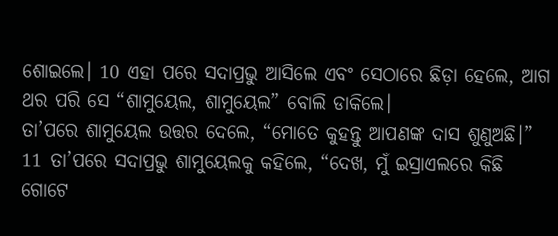ଶୋଇଲେ। 10 ଏହା ପରେ ସଦାପ୍ରଭୁ ଆସିଲେ ଏବଂ ସେଠାରେ ଛିଡ଼ା ହେଲେ, ଆଗ ଥର ପରି ସେ “ଶାମୁୟେଲ, ଶାମୁୟେଲ” ବୋଲି ଡାକିଲେ।
ତା’ପରେ ଶାମୁୟେଲ ଉତ୍ତର ଦେଲେ, “ମୋତେ କୁହନ୍ତୁ ଆପଣଙ୍କ ଦାସ ଶୁଣୁଅଛି।”
11 ତା’ପରେ ସଦାପ୍ରଭୁ ଶାମୁୟେଲକୁ କହିଲେ, “ଦେଖ, ମୁଁ ଇସ୍ରାଏଲରେ କିଛି ଗୋଟେ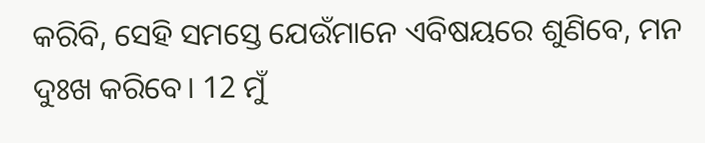କରିବି, ସେହି ସମସ୍ତେ ଯେଉଁମାନେ ଏବିଷୟରେ ଶୁଣିବେ, ମନ ଦୁଃଖ କରିବେ। 12 ମୁଁ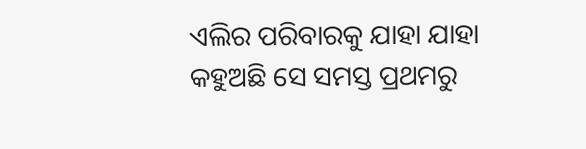ଏଲିର ପରିବାରକୁ ଯାହା ଯାହା କହୁଅଛି ସେ ସମସ୍ତ ପ୍ରଥମରୁ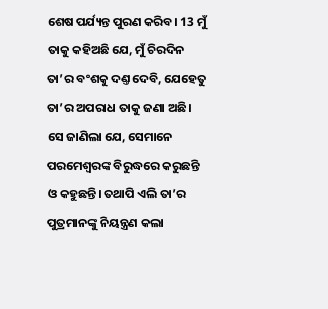ଶେଷ ପର୍ଯ୍ୟନ୍ତ ପୁରଣ କରିବ। 13 ମୁଁ ତାକୁ କହିଅଛି ଯେ, ମୁଁ ଚିରଦିନ ତା’ର ବଂଶକୁ ଦଣ୍ତ ଦେବି, ଯେହେତୁ ତା’ର ଅପରାଧ ତାକୁ ଜଣା ଅଛି। ସେ ଜାଣିଲା ଯେ, ସେମାନେ ପରମେଶ୍ୱରଙ୍କ ବିରୁଦ୍ଧରେ କରୁଛନ୍ତି ଓ କହୁଛନ୍ତି। ତଥାପି ଏଲି ତା’ର ପୁତ୍ରମାନଙ୍କୁ ନିୟନ୍ତ୍ରଣ କଲା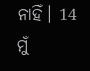ନାହିଁ। 14 ମୁଁ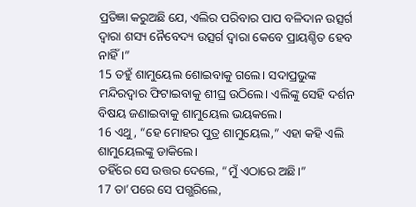ପ୍ରତିଜ୍ଞା କରୁଅଛି ଯେ, ଏଲିର ପରିବାର ପାପ ବଳିଦାନ ଉତ୍ସର୍ଗ ଦ୍ୱାରା ଶସ୍ୟ ନୈବେଦ୍ୟ ଉତ୍ସର୍ଗ ଦ୍ୱାରା କେବେ ପ୍ରାୟଶ୍ଚିତ ହେବ ନାହିଁ।”
15 ତହୁଁ ଶାମୁୟେଲ ଶୋଇବାକୁ ଗଲେ। ସଦାପ୍ରଭୁଙ୍କ ମନ୍ଦିରଦ୍ୱାର ଫିଟାଇବାକୁ ଶୀଘ୍ର ଉଠିଲେ। ଏଲିଙ୍କୁ ସେହି ଦର୍ଶନ ବିଷୟ ଜଣାଇବାକୁ ଶାମୁୟେଲ ଭୟକଲେ।
16 ଏଥୁ, “ହେ ମୋହର ପୁତ୍ର ଶାମୁୟେଲ,” ଏହା କହି ଏଲି ଶାମୁୟେଲଙ୍କୁ ଡାକିଲେ।
ତହିଁରେ ସେ ଉତ୍ତର ଦେଲେ, “ମୁଁ ଏଠାରେ ଅଛି।”
17 ତା’ପରେ ସେ ପଗ୍ଭରିଲେ,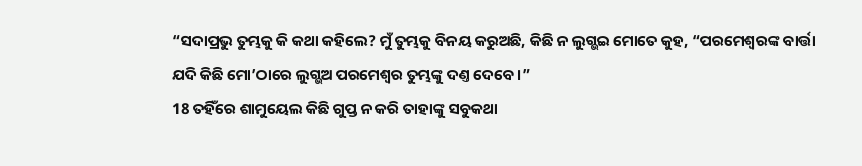“ସଦାପ୍ରଭୁ ତୁମ୍ଭକୁ କି କଥା କହିଲେ? ମୁଁ ତୁମ୍ଭକୁ ବିନୟ କରୁଅଛି, କିଛି ନ ଲୁଗ୍ଭଇ ମୋତେ କୁହ, “ପରମେଶ୍ୱରଙ୍କ ବାର୍ତ୍ତା ଯଦି କିଛି ମୋ’ଠାରେ ଲୁଗ୍ଭଅ ପରମେଶ୍ୱର ତୁମ୍ଭଙ୍କୁ ଦଣ୍ତ ଦେବେ।”
18 ତହିଁରେ ଶାମୁୟେଲ କିଛି ଗୁପ୍ତ ନ କରି ତାହାଙ୍କୁ ସବୁକଥା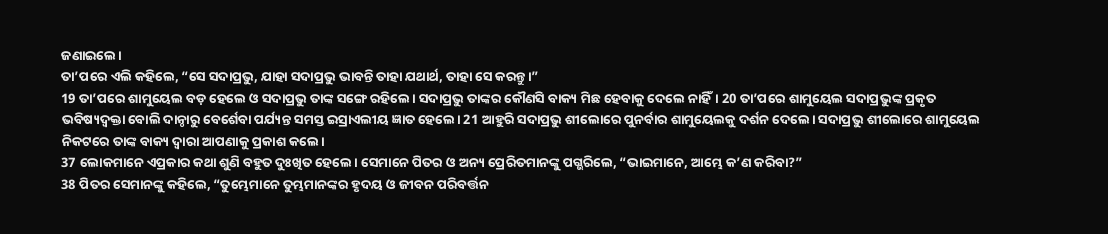ଜଣାଇଲେ।
ତା’ପରେ ଏଲି କହିଲେ, “ସେ ସଦାପ୍ରଭୁ, ଯାହା ସଦାପ୍ରଭୁ ଭାବନ୍ତି ତାହା ଯଥାର୍ଥ, ତାହା ସେ କରନ୍ତୁ।”
19 ତା’ପରେ ଶାମୁୟେଲ ବଡ଼ ହେଲେ ଓ ସଦାପ୍ରଭୁ ତାଙ୍କ ସଙ୍ଗେ ରହିଲେ। ସଦାପ୍ରଭୁ ତାଙ୍କର କୌଣସି ବାକ୍ୟ ମିଛ ହେବାକୁ ଦେଲେ ନାହିଁ। 20 ତା’ପରେ ଶାମୁୟେଲ ସଦାପ୍ରଭୁଙ୍କ ପ୍ରକୃତ ଭବିଷ୍ୟଦ୍ବକ୍ତା ବୋଲି ଦାନ୍ଠାରୁ ବେର୍ଶେବା ପର୍ଯ୍ୟନ୍ତ ସମସ୍ତ ଇସ୍ରାଏଲୀୟ ଜ୍ଞାତ ହେଲେ। 21 ଆହୁରି ସଦାପ୍ରଭୁ ଶୀଲୋରେ ପୁନର୍ବାର ଶାମୁୟେଲକୁ ଦର୍ଶନ ଦେଲେ। ସଦାପ୍ରଭୁ ଶୀଲୋରେ ଶାମୁୟେଲ ନିକଟରେ ତାଙ୍କ ବାକ୍ୟ ଦ୍ୱାରା ଆପଣାକୁ ପ୍ରକାଶ କଲେ।
37 ଲୋକମାନେ ଏପ୍ରକାର କଥା ଶୁଣି ବହୁତ ଦୁଃଖିତ ହେଲେ। ସେମାନେ ପିତର ଓ ଅନ୍ୟ ପ୍ରେରିତମାନଙ୍କୁ ପଗ୍ଭରିଲେ, “ଭାଇମାନେ, ଆମ୍ଭେ କ’ଣ କରିବା?”
38 ପିତର ସେମାନଙ୍କୁ କହିଲେ, “ତୁମ୍ଭେମାନେ ତୁମ୍ଭମାନଙ୍କର ହୃଦୟ ଓ ଜୀବନ ପରିବର୍ତ୍ତନ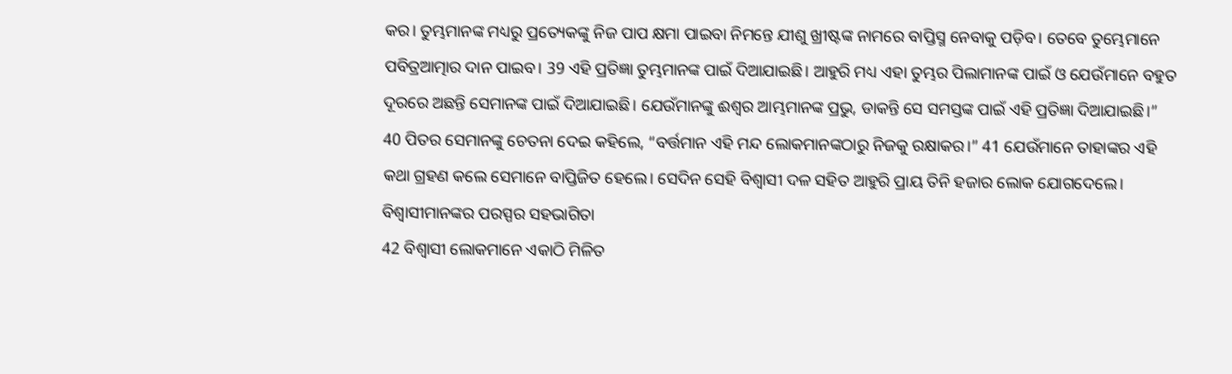କର। ତୁମ୍ଭମାନଙ୍କ ମଧ୍ୟରୁ ପ୍ରତ୍ୟେକଙ୍କୁ ନିଜ ପାପ କ୍ଷମା ପାଇବା ନିମନ୍ତେ ଯୀଶୁ ଖ୍ରୀଷ୍ଟଙ୍କ ନାମରେ ବାପ୍ତିସ୍ମ ନେବାକୁ ପଡ଼ିବ। ତେବେ ତୁମ୍ଭେମାନେ ପବିତ୍ରଆତ୍ମାର ଦାନ ପାଇବ। 39 ଏହି ପ୍ରତିଜ୍ଞା ତୁମ୍ଭମାନଙ୍କ ପାଇଁ ଦିଆଯାଇଛି। ଆହୁରି ମଧ୍ୟ ଏହା ତୁମ୍ଭର ପିଲାମାନଙ୍କ ପାଇଁ ଓ ଯେଉଁମାନେ ବହୁତ ଦୂରରେ ଅଛନ୍ତି ସେମାନଙ୍କ ପାଇଁ ଦିଆଯାଇଛି। ଯେଉଁମାନଙ୍କୁ ଈଶ୍ୱର ଆମ୍ଭମାନଙ୍କ ପ୍ରଭୁ, ଡାକନ୍ତି ସେ ସମସ୍ତଙ୍କ ପାଇଁ ଏହି ପ୍ରତିଜ୍ଞା ଦିଆଯାଇଛି।”
40 ପିତର ସେମାନଙ୍କୁ ଚେତନା ଦେଇ କହିଲେ, “ବର୍ତ୍ତମାନ ଏହି ମନ୍ଦ ଲୋକମାନଙ୍କଠାରୁ ନିଜକୁ ରକ୍ଷାକର।” 41 ଯେଉଁମାନେ ତାହାଙ୍କର ଏହି କଥା ଗ୍ରହଣ କଲେ ସେମାନେ ବାପ୍ତିଜିତ ହେଲେ। ସେଦିନ ସେହି ବିଶ୍ୱାସୀ ଦଳ ସହିତ ଆହୁରି ପ୍ରାୟ ତିନି ହଜାର ଲୋକ ଯୋଗଦେଲେ।
ବିଶ୍ୱାସୀମାନଙ୍କର ପରସ୍ପର ସହଭାଗିତା
42 ବିଶ୍ୱାସୀ ଲୋକମାନେ ଏକାଠି ମିଳିତ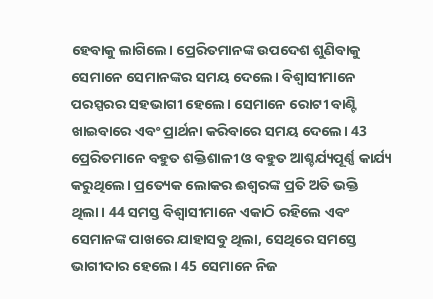ହେବାକୁ ଲାଗିଲେ। ପ୍ରେରିତମାନଙ୍କ ଉପଦେଶ ଶୁଣିବାକୁ ସେମାନେ ସେମାନଙ୍କର ସମୟ ଦେଲେ। ବିଶ୍ୱାସୀମାନେ ପରସ୍ପରର ସହଭାଗୀ ହେଲେ। ସେମାନେ ରୋଟୀ ବାଣ୍ଟି ଖାଇବାରେ ଏବଂ ପ୍ରାର୍ଥନା କରିବାରେ ସମୟ ଦେଲେ। 43 ପ୍ରେରିତମାନେ ବହୁତ ଶକ୍ତିଶାଳୀ ଓ ବହୁତ ଆଶ୍ଚର୍ଯ୍ୟପୂର୍ଣ୍ଣ କାର୍ଯ୍ୟ କରୁଥିଲେ। ପ୍ରତ୍ୟେକ ଲୋକର ଈଶ୍ୱରଙ୍କ ପ୍ରତି ଅତି ଭକ୍ତି ଥିଲା। 44 ସମସ୍ତ ବିଶ୍ୱାସୀମାନେ ଏକାଠି ରହିଲେ ଏବଂ ସେମାନଙ୍କ ପାଖରେ ଯାହାସବୁ ଥିଲା, ସେଥିରେ ସମସ୍ତେ ଭାଗୀଦାର ହେଲେ। 45 ସେମାନେ ନିଜ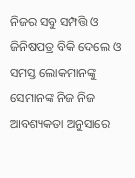ନିଜର ସବୁ ସମ୍ପତ୍ତି ଓ ଜିନିଷପତ୍ର ବିକି ଦେଲେ ଓ ସମସ୍ତ ଲୋକମାନଙ୍କୁ ସେମାନଙ୍କ ନିଜ ନିଜ ଆବଶ୍ୟକତା ଅନୁସାରେ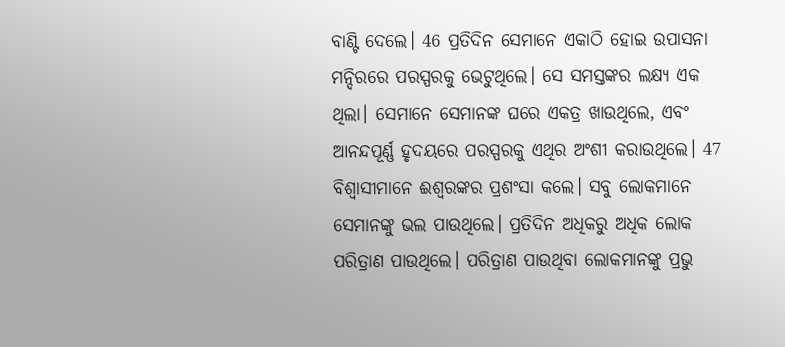ବାଣ୍ଟି ଦେଲେ। 46 ପ୍ରତିଦିନ ସେମାନେ ଏକାଠି ହୋଇ ଉପାସନା ମନ୍ଦିରରେ ପରସ୍ପରକୁ ଭେଟୁଥିଲେ। ସେ ସମସ୍ତଙ୍କର ଲକ୍ଷ୍ୟ ଏକ ଥିଲା। ସେମାନେ ସେମାନଙ୍କ ଘରେ ଏକତ୍ର ଖାଉଥିଲେ, ଏବଂ ଆନନ୍ଦପୂର୍ଣ୍ଣ ହୃଦୟରେ ପରସ୍ପରକୁ ଏଥିର ଅଂଶୀ କରାଉଥିଲେ। 47 ବିଶ୍ୱାସୀମାନେ ଈଶ୍ୱରଙ୍କର ପ୍ରଶଂସା କଲେ। ସବୁ ଲୋକମାନେ ସେମାନଙ୍କୁ ଭଲ ପାଉଥିଲେ। ପ୍ରତିଦିନ ଅଧିକରୁ ଅଧିକ ଲୋକ ପରିତ୍ରାଣ ପାଉଥିଲେ। ପରିତ୍ରାଣ ପାଉଥିବା ଲୋକମାନଙ୍କୁ ପ୍ରଭୁ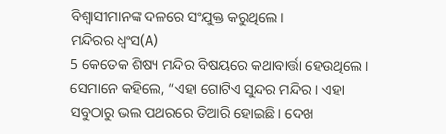ବିଶ୍ୱାସୀମାନଙ୍କ ଦଳରେ ସଂଯୁକ୍ତ କରୁଥିଲେ।
ମନ୍ଦିରର ଧ୍ୱଂସ(A)
5 କେତେକ ଶିଷ୍ୟ ମନ୍ଦିର ବିଷୟରେ କଥାବାର୍ତ୍ତା ହେଉଥିଲେ। ସେମାନେ କହିଲେ, “ଏହା ଗୋଟିଏ ସୁନ୍ଦର ମନ୍ଦିର। ଏହା ସବୁଠାରୁ ଭଲ ପଥରରେ ତିଆରି ହୋଇଛି। ଦେଖ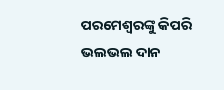ପରମେଶ୍ୱରଙ୍କୁ କିପରି ଭଲଭଲ ଦାନ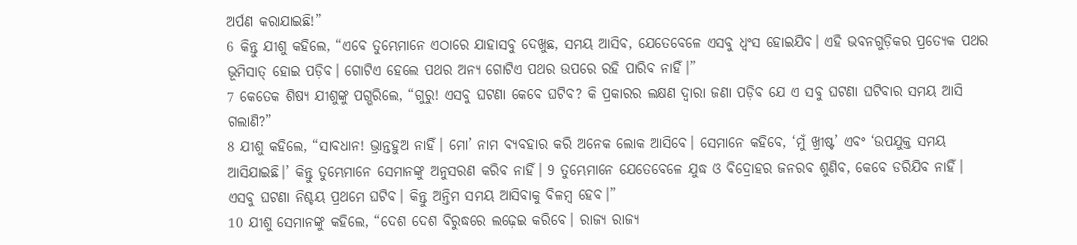ଅର୍ପଣ କରାଯାଇଛି!”
6 କିନ୍ତୁ ଯୀଶୁ କହିଲେ, “ଏବେ ତୁମ୍ଭେମାନେ ଏଠାରେ ଯାହାସବୁ ଦେଖୁଛ, ସମୟ ଆସିବ, ଯେତେବେଳେ ଏସବୁ ଧ୍ୱଂସ ହୋଇଯିବ। ଏହି ଭବନଗୁଡ଼ିକର ପ୍ରତ୍ୟେକ ପଥର ଭୂମିସାତ୍ ହୋଇ ପଡ଼ିବ। ଗୋଟିଏ ହେଲେ ପଥର ଅନ୍ୟ ଗୋଟିଏ ପଥର ଉପରେ ରହି ପାରିବ ନାହିଁ।”
7 କେତେକ ଶିଷ୍ୟ ଯୀଶୁଙ୍କୁ ପଗ୍ଭରିଲେ, “ଗୁରୁ! ଏସବୁ ଘଟଣା କେବେ ଘଟିବ? କି ପ୍ରକାରର ଲକ୍ଷଣ ଦ୍ୱାରା ଜଣା ପଡ଼ିବ ଯେ ଏ ସବୁ ଘଟଣା ଘଟିବାର ସମୟ ଆସି ଗଲାଣି?”
8 ଯୀଶୁ କହିଲେ, “ସାବଧାନ! ଭ୍ରାନ୍ତହୁଅ ନାହିଁ। ମୋ’ ନାମ ବ୍ୟବହାର କରି ଅନେକ ଲୋକ ଆସିବେ। ସେମାନେ କହିବେ, ‘ମୁଁ ଖ୍ରୀଷ୍ଟ’ ଏବଂ ‘ଉପଯୁକ୍ତ ସମୟ ଆସିଯାଇଛି।’ କିନ୍ତୁ ତୁମ୍ଭେମାନେ ସେମାନଙ୍କୁ ଅନୁସରଣ କରିବ ନାହିଁ। 9 ତୁମ୍ଭେମାନେ ଯେତେବେଳେ ଯୁଦ୍ଧ ଓ ବିଦ୍ରୋହର ଜନରବ ଶୁଣିବ, କେବେ ଡରିଯିବ ନାହିଁ। ଏସବୁ ଘଟଣା ନିଶ୍ଚୟ ପ୍ରଥମେ ଘଟିବ। କିନ୍ତୁ ଅନ୍ତିମ ସମୟ ଆସିବାକୁ ବିଳମ୍ବ ହେବ।”
10 ଯୀଶୁ ସେମାନଙ୍କୁ କହିଲେ, “ଦେଶ ଦେଶ ବିରୁଦ୍ଧରେ ଲଢ଼େଇ କରିବେ। ରାଜ୍ୟ ରାଜ୍ୟ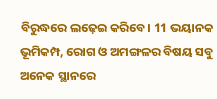ବିରୁଦ୍ଧରେ ଲଢ଼େଇ କରିବେ। 11 ଭୟାନକ ଭୂମିକମ୍ପ, ରୋଗ ଓ ଅମଙ୍ଗଳର ବିଷୟ ସବୁ ଅନେକ ସ୍ଥାନରେ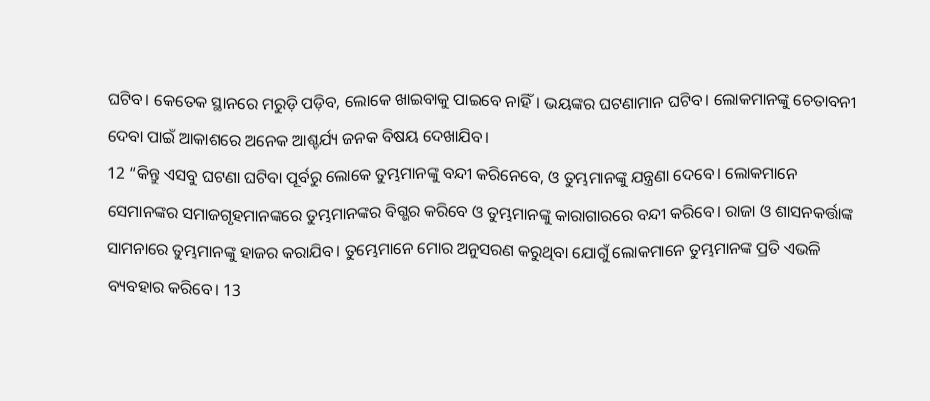ଘଟିବ। କେତେକ ସ୍ଥାନରେ ମରୁଡ଼ି ପଡ଼ିବ, ଲୋକେ ଖାଇବାକୁ ପାଇବେ ନାହିଁ। ଭୟଙ୍କର ଘଟଣାମାନ ଘଟିବ। ଲୋକମାନଙ୍କୁ ଚେତାବନୀ ଦେବା ପାଇଁ ଆକାଶରେ ଅନେକ ଆଶ୍ଚର୍ଯ୍ୟ ଜନକ ବିଷୟ ଦେଖାଯିବ।
12 “କିନ୍ତୁ ଏସବୁ ଘଟଣା ଘଟିବା ପୂର୍ବରୁ ଲୋକେ ତୁମ୍ଭମାନଙ୍କୁ ବନ୍ଦୀ କରିନେବେ, ଓ ତୁମ୍ଭମାନଙ୍କୁ ଯନ୍ତ୍ରଣା ଦେବେ। ଲୋକମାନେ ସେମାନଙ୍କର ସମାଜଗୃହମାନଙ୍କରେ ତୁମ୍ଭମାନଙ୍କର ବିଗ୍ଭର କରିବେ ଓ ତୁମ୍ଭମାନଙ୍କୁ କାରାଗାରରେ ବନ୍ଦୀ କରିବେ। ରାଜା ଓ ଶାସନକର୍ତ୍ତାଙ୍କ ସାମନାରେ ତୁମ୍ଭମାନଙ୍କୁ ହାଜର କରାଯିବ। ତୁମ୍ଭେମାନେ ମୋର ଅନୁସରଣ କରୁଥିବା ଯୋଗୁଁ ଲୋକମାନେ ତୁମ୍ଭମାନଙ୍କ ପ୍ରତି ଏଭଳି ବ୍ୟବହାର କରିବେ। 13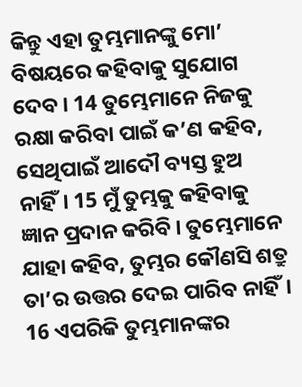କିନ୍ତୁ ଏହା ତୁମ୍ଭମାନଙ୍କୁ ମୋ’ ବିଷୟରେ କହିବାକୁ ସୁଯୋଗ ଦେବ। 14 ତୁମ୍ଭେମାନେ ନିଜକୁ ରକ୍ଷା କରିବା ପାଇଁ କ’ଣ କହିବ, ସେଥିପାଇଁ ଆଦୌ ବ୍ୟସ୍ତ ହୁଅ ନାହିଁ। 15 ମୁଁ ତୁମ୍ଭକୁ କହିବାକୁ ଜ୍ଞାନ ପ୍ରଦାନ କରିବି। ତୁମ୍ଭେମାନେ ଯାହା କହିବ, ତୁମ୍ଭର କୌଣସି ଶତ୍ରୁ ତା’ର ଉତ୍ତର ଦେଇ ପାରିବ ନାହିଁ। 16 ଏପରିକି ତୁମ୍ଭମାନଙ୍କର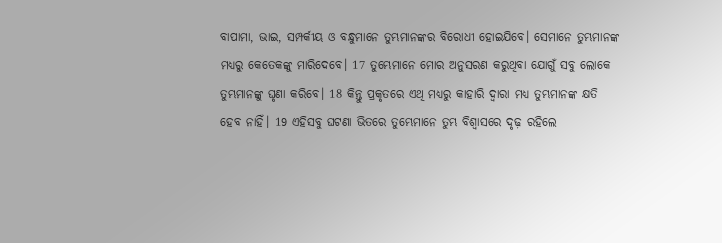ବାପାମା, ଭାଇ, ସମ୍ପର୍କୀୟ ଓ ବନ୍ଧୁମାନେ ତୁମ୍ଭମାନଙ୍କର ବିରୋଧୀ ହୋଇଯିବେ। ସେମାନେ ତୁମ୍ଭମାନଙ୍କ ମଧ୍ୟରୁ କେତେକଙ୍କୁ ମାରିଦେବେ। 17 ତୁମ୍ଭେମାନେ ମୋର ଅନୁସରଣ କରୁଥିବା ଯୋଗୁଁ ସବୁ ଲୋକେ ତୁମ୍ଭମାନଙ୍କୁ ଘୃଣା କରିବେ। 18 କିନ୍ତୁ ପ୍ରକୃତରେ ଏଥି ମଧ୍ୟରୁ କାହାରି ଦ୍ୱାରା ମଧ୍ୟ ତୁମ୍ଭମାନଙ୍କ କ୍ଷତି ହେବ ନାହିଁ। 19 ଏହିସବୁ ଘଟଣା ଭିତରେ ତୁମ୍ଭେମାନେ ତୁମ୍ଭ ବିଶ୍ୱାସରେ ଦୃଢ଼ ରହିଲେ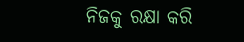ନିଜକୁ ରକ୍ଷା କରି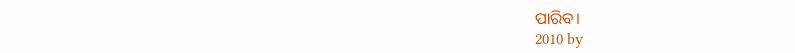ପାରିବ।
2010 by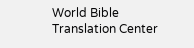World Bible Translation Center